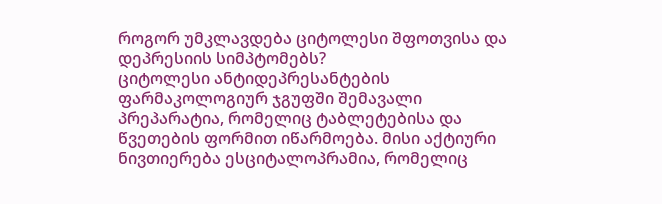როგორ უმკლავდება ციტოლესი შფოთვისა და დეპრესიის სიმპტომებს?
ციტოლესი ანტიდეპრესანტების ფარმაკოლოგიურ ჯგუფში შემავალი პრეპარატია, რომელიც ტაბლეტებისა და წვეთების ფორმით იწარმოება. მისი აქტიური ნივთიერება ესციტალოპრამია, რომელიც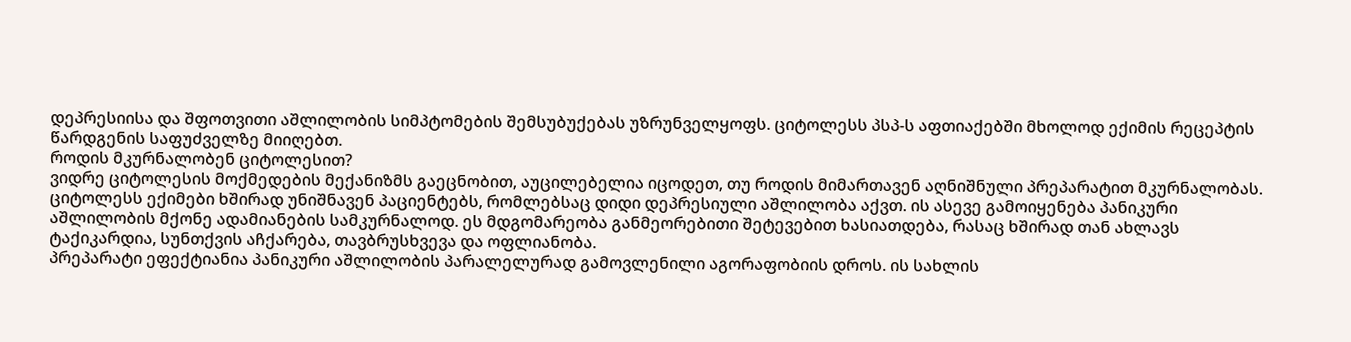დეპრესიისა და შფოთვითი აშლილობის სიმპტომების შემსუბუქებას უზრუნველყოფს. ციტოლესს პსპ-ს აფთიაქებში მხოლოდ ექიმის რეცეპტის წარდგენის საფუძველზე მიიღებთ.
როდის მკურნალობენ ციტოლესით?
ვიდრე ციტოლესის მოქმედების მექანიზმს გაეცნობით, აუცილებელია იცოდეთ, თუ როდის მიმართავენ აღნიშნული პრეპარატით მკურნალობას.
ციტოლესს ექიმები ხშირად უნიშნავენ პაციენტებს, რომლებსაც დიდი დეპრესიული აშლილობა აქვთ. ის ასევე გამოიყენება პანიკური აშლილობის მქონე ადამიანების სამკურნალოდ. ეს მდგომარეობა განმეორებითი შეტევებით ხასიათდება, რასაც ხშირად თან ახლავს ტაქიკარდია, სუნთქვის აჩქარება, თავბრუსხვევა და ოფლიანობა.
პრეპარატი ეფექტიანია პანიკური აშლილობის პარალელურად გამოვლენილი აგორაფობიის დროს. ის სახლის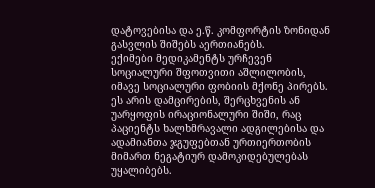დატოვებისა და ე.წ. კომფორტის ზონიდან გასვლის შიშებს აერთიანებს.
ექიმები მედიკამენტს ურჩევენ სოციალური შფოთვითი აშლილობის, იმავე სოციალური ფობიის მქონე პირებს. ეს არის დამცირების, შერცხვენის ან უარყოფის ირაციონალური შიში, რაც პაციენტს ხალხმრავალი ადგილებისა და ადამიანთა ჯგუფებთან ურთიერთობის მიმართ ნეგატიურ დამოკიდებულებას უყალიბებს.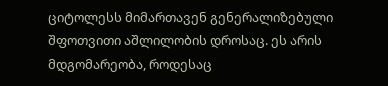ციტოლესს მიმართავენ გენერალიზებული შფოთვითი აშლილობის დროსაც. ეს არის მდგომარეობა, როდესაც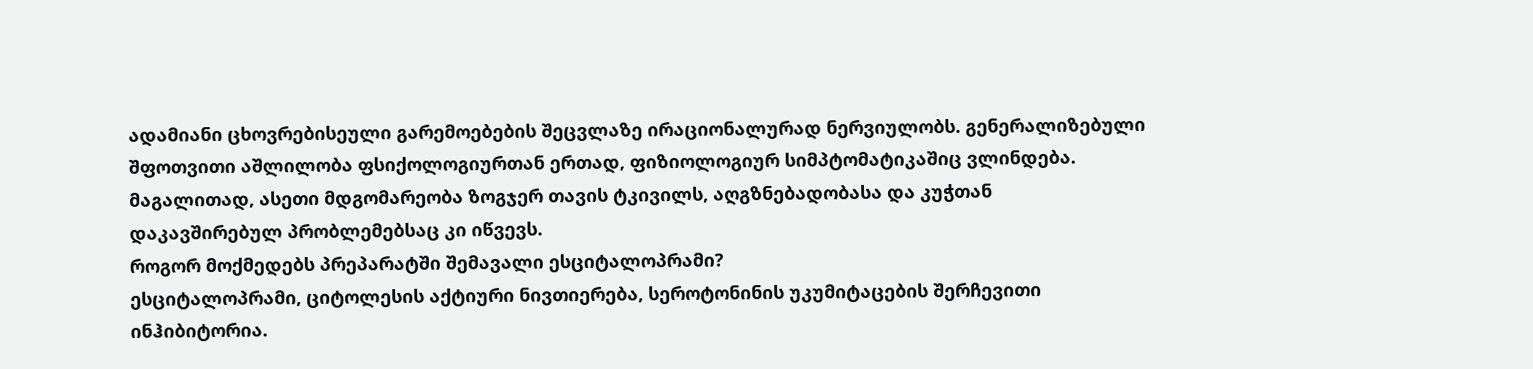ადამიანი ცხოვრებისეული გარემოებების შეცვლაზე ირაციონალურად ნერვიულობს. გენერალიზებული შფოთვითი აშლილობა ფსიქოლოგიურთან ერთად, ფიზიოლოგიურ სიმპტომატიკაშიც ვლინდება. მაგალითად, ასეთი მდგომარეობა ზოგჯერ თავის ტკივილს, აღგზნებადობასა და კუჭთან დაკავშირებულ პრობლემებსაც კი იწვევს.
როგორ მოქმედებს პრეპარატში შემავალი ესციტალოპრამი?
ესციტალოპრამი, ციტოლესის აქტიური ნივთიერება, სეროტონინის უკუმიტაცების შერჩევითი ინჰიბიტორია.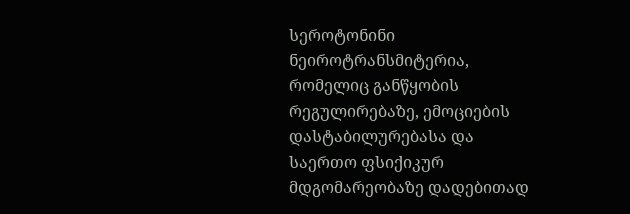სეროტონინი ნეიროტრანსმიტერია, რომელიც განწყობის რეგულირებაზე, ემოციების დასტაბილურებასა და საერთო ფსიქიკურ მდგომარეობაზე დადებითად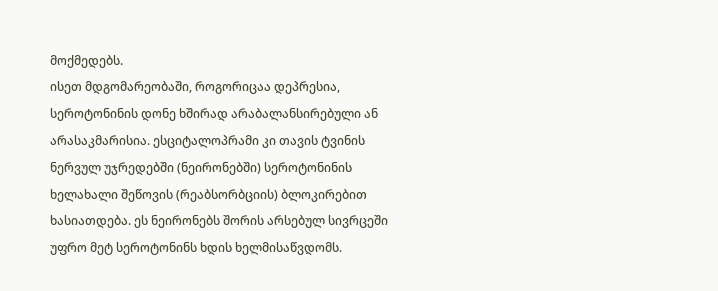მოქმედებს.
ისეთ მდგომარეობაში, როგორიცაა დეპრესია, სეროტონინის დონე ხშირად არაბალანსირებული ან არასაკმარისია. ესციტალოპრამი კი თავის ტვინის ნერვულ უჯრედებში (ნეირონებში) სეროტონინის ხელახალი შეწოვის (რეაბსორბციის) ბლოკირებით ხასიათდება. ეს ნეირონებს შორის არსებულ სივრცეში უფრო მეტ სეროტონინს ხდის ხელმისაწვდომს.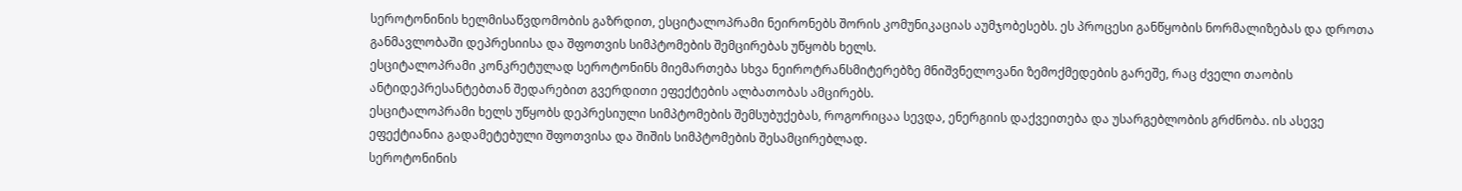სეროტონინის ხელმისაწვდომობის გაზრდით, ესციტალოპრამი ნეირონებს შორის კომუნიკაციას აუმჯობესებს. ეს პროცესი განწყობის ნორმალიზებას და დროთა განმავლობაში დეპრესიისა და შფოთვის სიმპტომების შემცირებას უწყობს ხელს.
ესციტალოპრამი კონკრეტულად სეროტონინს მიემართება სხვა ნეიროტრანსმიტერებზე მნიშვნელოვანი ზემოქმედების გარეშე, რაც ძველი თაობის ანტიდეპრესანტებთან შედარებით გვერდითი ეფექტების ალბათობას ამცირებს.
ესციტალოპრამი ხელს უწყობს დეპრესიული სიმპტომების შემსუბუქებას, როგორიცაა სევდა, ენერგიის დაქვეითება და უსარგებლობის გრძნობა. ის ასევე ეფექტიანია გადამეტებული შფოთვისა და შიშის სიმპტომების შესამცირებლად.
სეროტონინის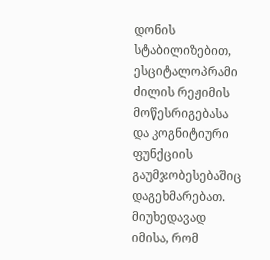დონის სტაბილიზებით, ესციტალოპრამი ძილის რეჟიმის მოწესრიგებასა და კოგნიტიური ფუნქციის გაუმჯობესებაშიც დაგეხმარებათ.
მიუხედავად იმისა, რომ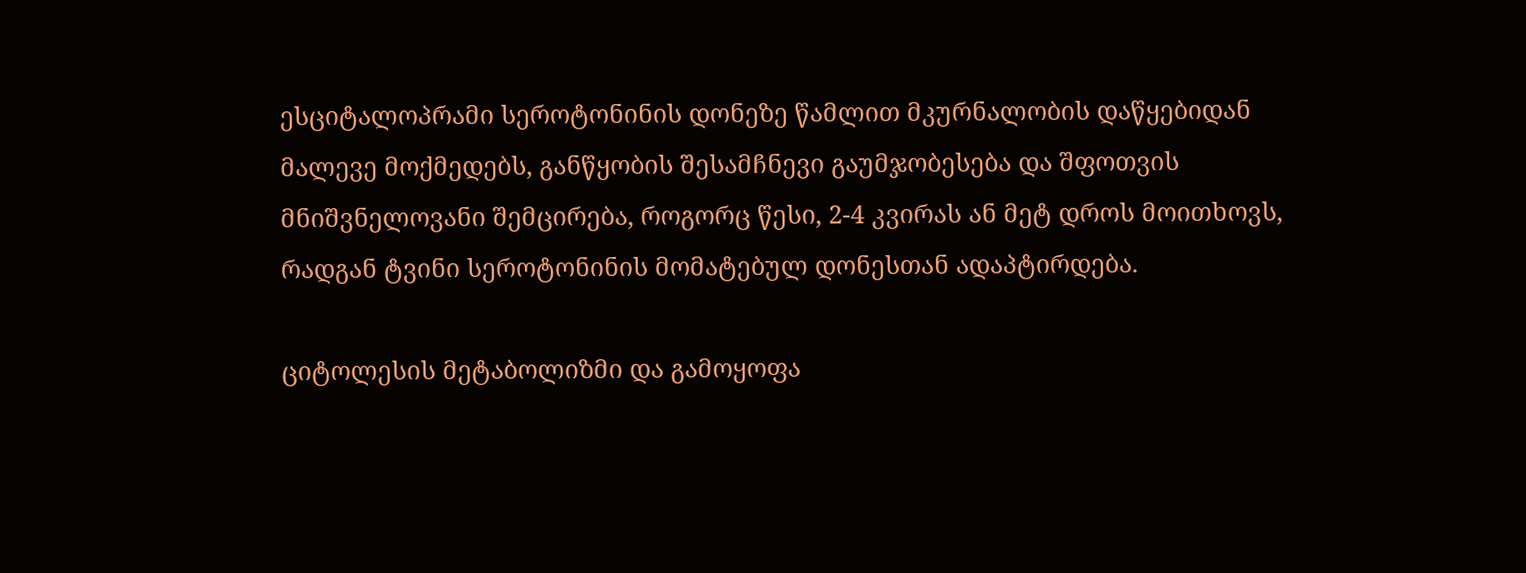ესციტალოპრამი სეროტონინის დონეზე წამლით მკურნალობის დაწყებიდან მალევე მოქმედებს, განწყობის შესამჩნევი გაუმჯობესება და შფოთვის მნიშვნელოვანი შემცირება, როგორც წესი, 2-4 კვირას ან მეტ დროს მოითხოვს, რადგან ტვინი სეროტონინის მომატებულ დონესთან ადაპტირდება.

ციტოლესის მეტაბოლიზმი და გამოყოფა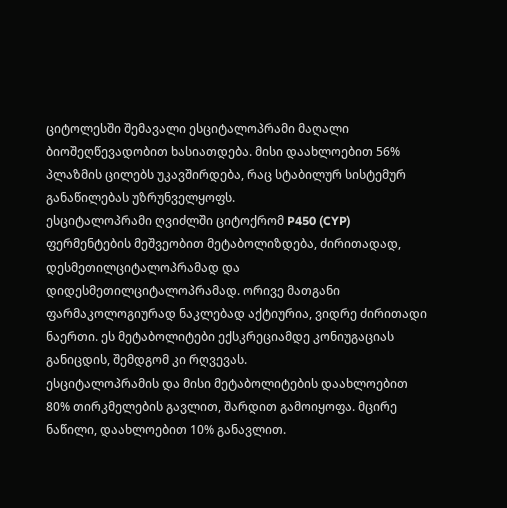ციტოლესში შემავალი ესციტალოპრამი მაღალი ბიოშეღწევადობით ხასიათდება. მისი დაახლოებით 56% პლაზმის ცილებს უკავშირდება, რაც სტაბილურ სისტემურ განაწილებას უზრუნველყოფს.
ესციტალოპრამი ღვიძლში ციტოქრომ P450 (CYP) ფერმენტების მეშვეობით მეტაბოლიზდება, ძირითადად, დესმეთილციტალოპრამად და დიდესმეთილციტალოპრამად. ორივე მათგანი ფარმაკოლოგიურად ნაკლებად აქტიურია, ვიდრე ძირითადი ნაერთი. ეს მეტაბოლიტები ექსკრეციამდე კონიუგაციას განიცდის, შემდგომ კი რღვევას.
ესციტალოპრამის და მისი მეტაბოლიტების დაახლოებით 80% თირკმელების გავლით, შარდით გამოიყოფა. მცირე ნაწილი, დაახლოებით 10% განავლით.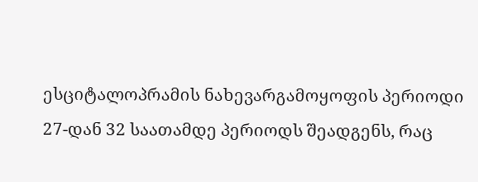ესციტალოპრამის ნახევარგამოყოფის პერიოდი 27-დან 32 საათამდე პერიოდს შეადგენს, რაც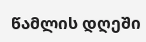წამლის დღეში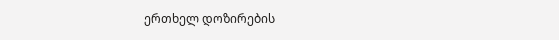ერთხელ დოზირების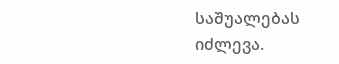საშუალებას იძლევა.